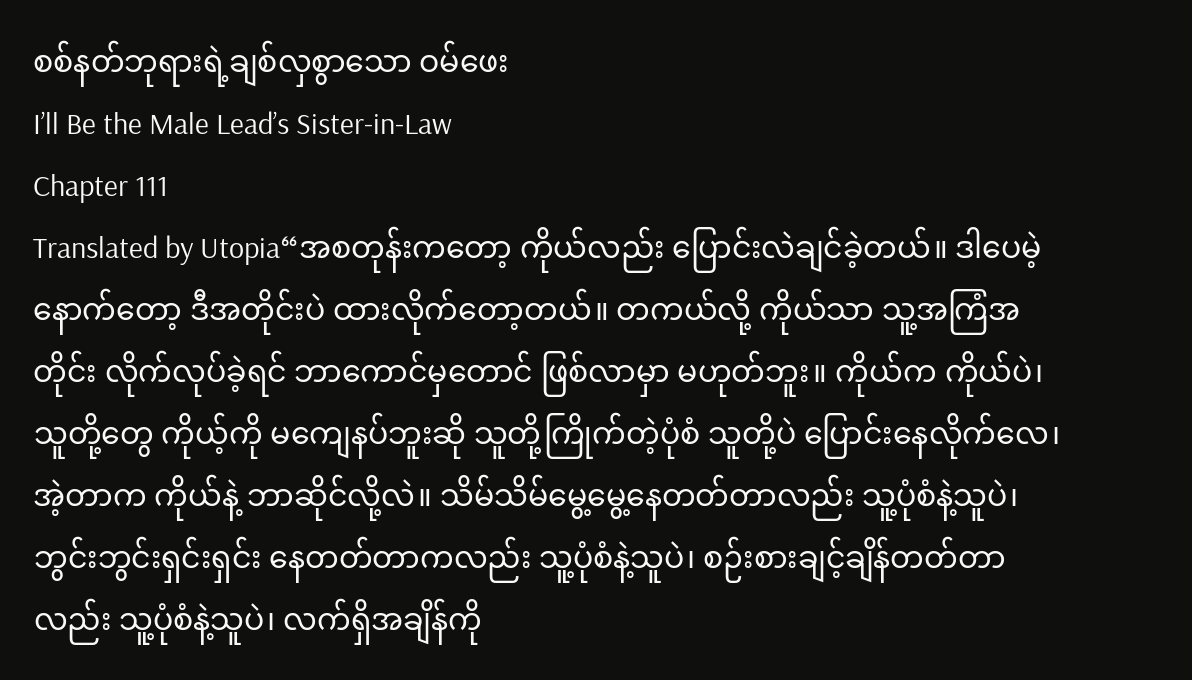စစ်နတ်ဘုရားရဲ့ချစ်လှစွာသော ဝမ်ဖေး
I’ll Be the Male Lead’s Sister-in-Law
Chapter 111
Translated by Utopia“အစတုန်းကတော့ ကိုယ်လည်း ပြောင်းလဲချင်ခဲ့တယ်။ ဒါပေမဲ့ နောက်တော့ ဒီအတိုင်းပဲ ထားလိုက်တော့တယ်။ တကယ်လို့ ကိုယ်သာ သူ့အကြံအတိုင်း လိုက်လုပ်ခဲ့ရင် ဘာကောင်မှတောင် ဖြစ်လာမှာ မဟုတ်ဘူး။ ကိုယ်က ကိုယ်ပဲ၊ သူတို့တွေ ကိုယ့်ကို မကျေနပ်ဘူးဆို သူတို့ကြိုက်တဲ့ပုံစံ သူတို့ပဲ ပြောင်းနေလိုက်လေ၊ အဲ့တာက ကိုယ်နဲ့ ဘာဆိုင်လို့လဲ။ သိမ်သိမ်မွေ့မွေ့နေတတ်တာလည်း သူ့ပုံစံနဲ့သူပဲ၊ ဘွင်းဘွင်းရှင်းရှင်း နေတတ်တာကလည်း သူ့ပုံစံနဲ့သူပဲ၊ စဉ်းစားချင့်ချိန်တတ်တာလည်း သူ့ပုံစံနဲ့သူပဲ၊ လက်ရှိအချိန်ကို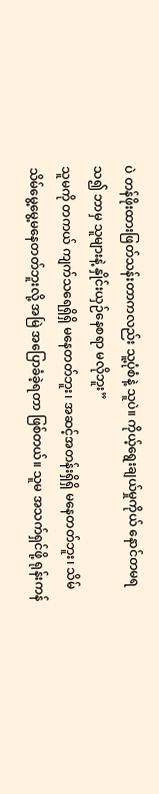ပဲ တန်ဖိုးထားဖြတ်သန်းတာကလည်း သူ့ပုံစံနဲ့ သူပဲ။ ကိုယ့်ရွေးချယ်မှုကိုယ် နောင်တမရသ၍ ဘာမှ သူများနဲ့ နှိုင်းယှဉ်နေစရာ မလိုဘူး”
သူမကို တကယ် ကျက်သရေရှိရှိ မနေတတ်ဘူး၊ အဆင့်အတန်းရှိရှိ မနေတတ်ဘူး၊ သိမ်သိမ်မွေ့မွေ့မနေတတ်ဘူးလို့ အမြဲ အပြောခံခဲ့ရတာ ဖြစ်တယ်။ သူမ အသက်ရှင်ဖို့ ရုန်းကန်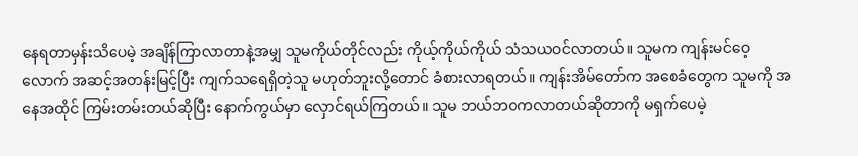နေရတာမှန်းသိပေမဲ့ အချိန်ကြာလာတာနဲ့အမျှ သူမကိုယ်တိုင်လည်း ကိုယ့်ကိုယ်ကိုယ် သံသယဝင်လာတယ်။ သူမက ကျန်းမင်ဝေ့လောက် အဆင့်အတန်းမြင့်ပြီး ကျက်သရေရှိတဲ့သူ မဟုတ်ဘူးလို့တောင် ခံစားလာရတယ်။ ကျန်းအိမ်တော်က အစေခံတွေက သူမကို အနေအထိုင် ကြမ်းတမ်းတယ်ဆိုပြီး နောက်ကွယ်မှာ လှောင်ရယ်ကြတယ်။ သူမ ဘယ်ဘဝကလာတယ်ဆိုတာကို မရှက်ပေမဲ့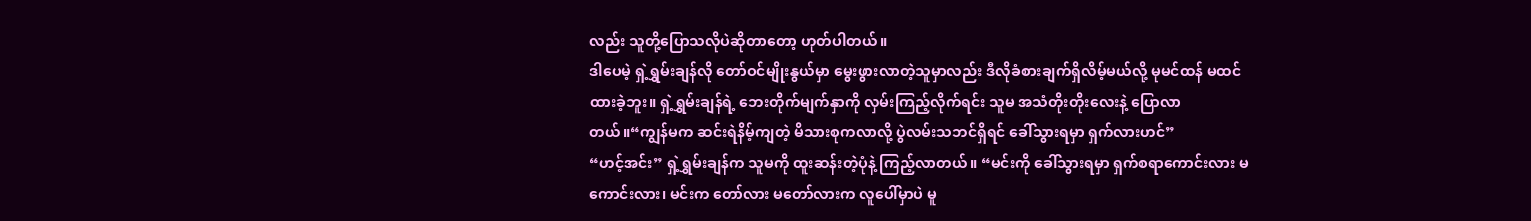လည်း သူတို့ပြောသလိုပဲဆိုတာတော့ ဟုတ်ပါတယ်။
ဒါပေမဲ့ ရှဲ့ရွှမ်းချန်လို တော်ဝင်မျိုးနွယ်မှာ မွေးဖွားလာတဲ့သူမှာလည်း ဒီလိုခံစားချက်ရှိလိမ့်မယ်လို့ မုမင်ထန် မထင်ထားခဲ့ဘူး။ ရှဲ့ရွှမ်းချန်ရဲ့ ဘေးတိုက်မျက်နှာကို လှမ်းကြည့်လိုက်ရင်း သူမ အသံတိုးတိုးလေးနဲ့ ပြောလာတယ်။“ကျွန်မက ဆင်းရဲနိမ့်ကျတဲ့ မိသားစုကလာလို့ ပွဲလမ်းသဘင်ရှိရင် ခေါ်သွားရမှာ ရှက်လားဟင်”
“ဟင့်အင်း” ရှဲ့ရွှမ်းချန်က သူမကို ထူးဆန်းတဲ့ပုံနဲ့ ကြည့်လာတယ်။ “မင်းကို ခေါ်သွားရမှာ ရှက်စရာကောင်းလား မကောင်းလား၊ မင်းက တော်လား မတော်လားက လူပေါ်မှာပဲ မူ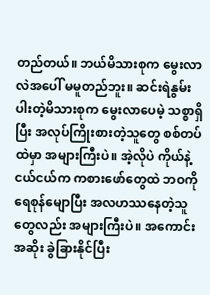တည်တယ်။ ဘယ်မိသားစုက မွေးလာလဲအပေါ် မမူတည်ဘူး။ ဆင်းရဲနွမ်းပါးတဲ့မိသားစုက မွေးလာပေမဲ့ သစ္စာရှိပြီး အလုပ်ကြိုးစားတဲ့သူတွေ စစ်တပ်ထဲမှာ အများကြီးပဲ။ အဲ့လိုပဲ ကိုယ်နဲ့ ငယ်ငယ်က ကစားဖော်တွေထဲ ဘဝကို ရေစုန်မျောပြီး အလဟဿနေတဲ့သူတွေလည်း အများကြီးပဲ။ အကောင်းအဆိုး ခွဲခြားနိုင်ပြီး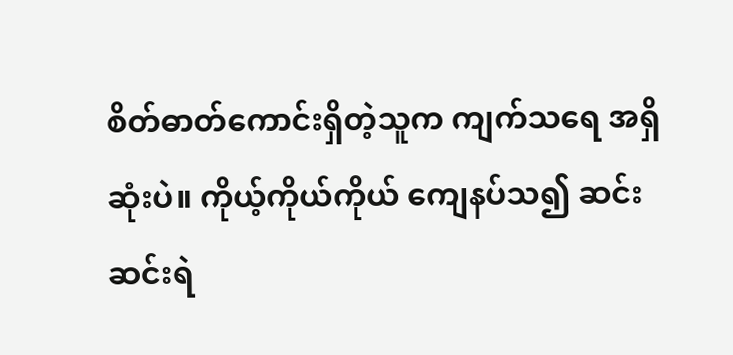စိတ်ဓာတ်ကောင်းရှိတဲ့သူက ကျက်သရေ အရှိဆုံးပဲ။ ကိုယ့်ကိုယ်ကိုယ် ကျေနပ်သ၍ ဆင်းဆင်းရဲ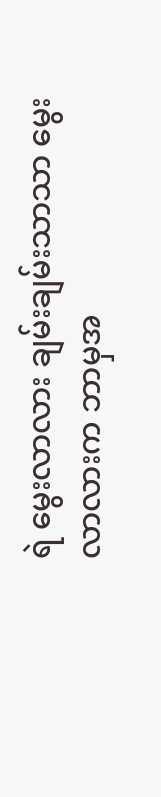ရဲ မွေးလာလား ချမ်းချမ်းသာသာ မွေးလာလားက ဘာမှအ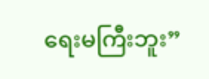ရေးမကြီးဘူး”